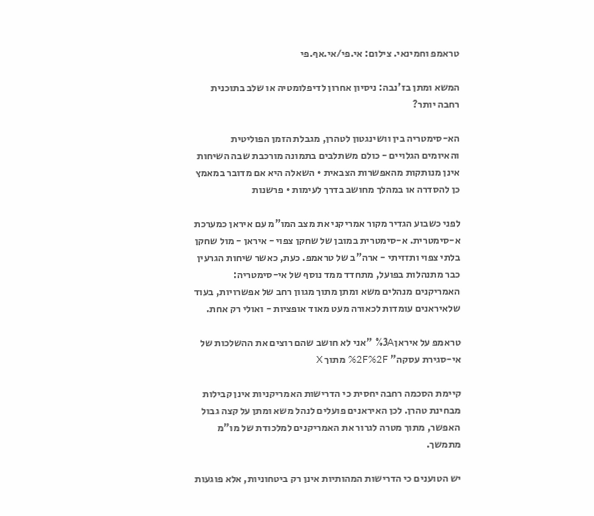טראמפ וחמינאי. צילום: אי.פי/אי.אף.פי

המשא ומתן בז'נבה: ניסיון אחרון לדיפלומטיה או שלב בתוכנית רחבה יותר?

הא-סימטריה בין וושינגטון לטהרן, מגבלת הזמן הפוליטית והאיומים הגלויים - כולם משתלבים בתמונה מורכבת שבה השיחות אינן מנותקות מהאפשרות הצבאית • השאלה היא אם מדובר במאמץ כן להסדרה או במהלך מחושב בדרך לעימות • פרשנות

לפני כשבוע הגדיר מקור אמריקני את מצב המו"מ עם איראן כמערכת א-סימטרית. א-סימטרית במובן של שחקן צפוי - איראן - מול שחקן בלתי צפוי ותזזיתי - ארה"ב של טראמפ. כעת, כאשר שיחות הגרעין כבר מתנהלות בפועל, מתחדד ממד נוסף של אי-סימטריה: האמריקנים מנהלים משא ומתן מתוך מגוון רחב של אפשרויות, בעוד שלאיראנים עומדות לכאורה מעט מאוד אופציות - ואולי רק אחת.

טראמפ על איראן%3A "אני לא חושב שהם רוצים את ההשלכות של אי-סגירת עסקה" %2F%2F מתוך X

קיימת הסכמה רחבה יחסית כי הדרישות האמריקניות אינן קבילות מבחינת טהרן. לכן האיראנים פועלים לנהל משא ומתן על קצה גבול האפשר, מתוך מטרה לגרור את האמריקנים למלכודת של מו"מ מתמשך.

יש הטוענים כי הדרישות המהותיות אינן רק ביטחוניות, אלא פוגעות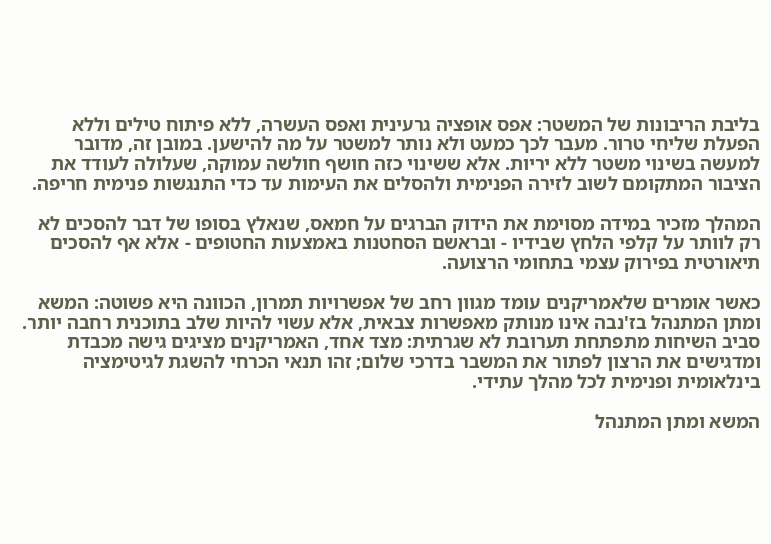בליבת הריבונות של המשטר: אפס אופציה גרעינית ואפס העשרה, ללא פיתוח טילים וללא הפעלת שליחי טרור. מעבר לכך כמעט ולא נותר למשטר על מה להישען. במובן זה, מדובר למעשה בשינוי משטר ללא יריות. אלא ששינוי כזה חושף חולשה עמוקה, שעלולה לעודד את הציבור המתקומם לשוב לזירה הפנימית ולהסלים את העימות עד כדי התנגשות פנימית חריפה.

המהלך מזכיר במידה מסוימת את הידוק הברגים על חמאס, שנאלץ בסופו של דבר להסכים לא רק לוותר על קלפי הלחץ שבידיו - ובראשם הסחטנות באמצעות החטופים - אלא אף להסכים תיאורטית בפירוק עצמי בתחומי הרצועה.

כאשר אומרים שלאמריקנים עומד מגוון רחב של אפשרויות תמרון, הכוונה היא פשוטה: המשא ומתן המתנהל בז'נבה אינו מנותק מאפשרות צבאית, אלא עשוי להיות שלב בתוכנית רחבה יותר. סביב השיחות מתפתחת תערובת לא שגרתית: מצד אחד, האמריקנים מציגים גישה מכבדת ומדגישים את הרצון לפתור את המשבר בדרכי שלום; זהו תנאי הכרחי להשגת לגיטימציה בינלאומית ופנימית לכל מהלך עתידי.

המשא ומתן המתנהל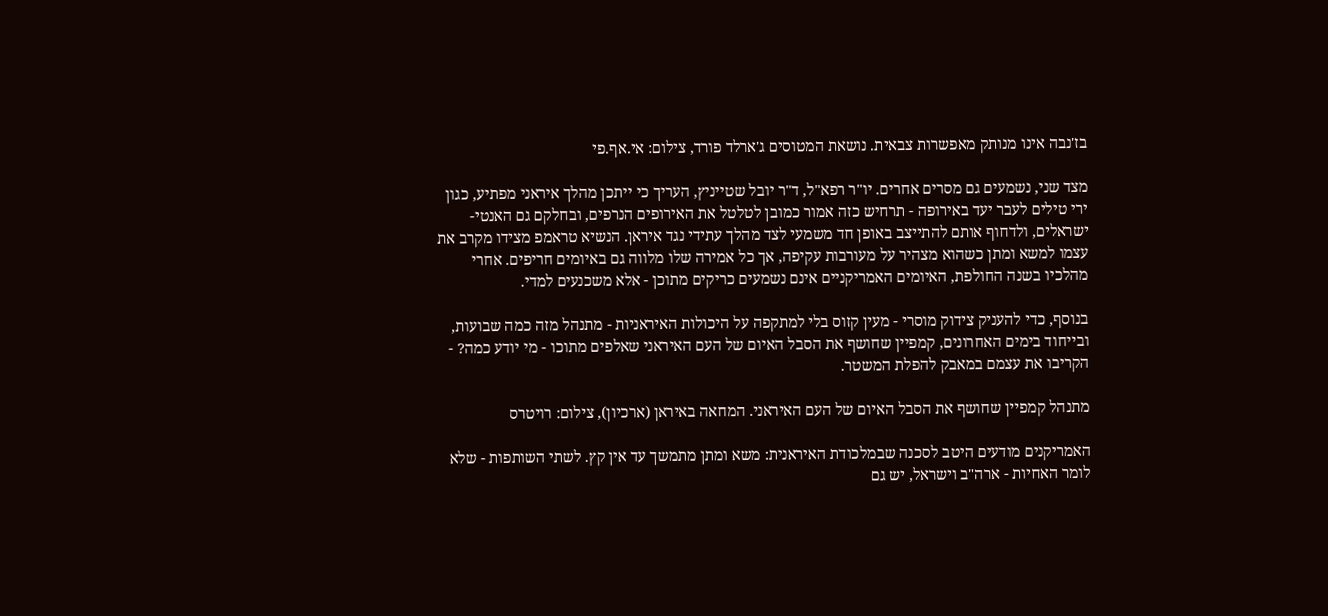בז'נבה אינו מנותק מאפשרות צבאית. נושאת המטוסים ג'ארלד פורד, צילום: אי.אף.פי

מצד שני, נשמעים גם מסרים אחרים. יו"ר רפא"ל, ד"ר יובל שטייניץ, העריך כי ייתכן מהלך איראני מפתיע, כגון ירי טילים לעבר יעד באירופה - תרחיש כזה אמור כמובן לטלטל את האירופים הנרפים, ובחלקם גם האנטי-ישראלים, ולדחוף אותם להתייצב באופן חד משמעי לצד מהלך עתידי נגד איראן. הנשיא טראמפ מצידו מקרב את עצמו למשא ומתן כשהוא מצהיר על מעורבות עקיפה, אך כל אמירה שלו מלווה גם באיומים חריפים. אחרי מהלכיו בשנה החולפת, האיומים האמריקניים אינם נשמעים כריקים מתוכן - אלא משכנעים למדי.

בנוסף, כדי להעניק צידוק מוסרי - מעין קזוס בלי למתקפה על היכולות האיראניות - מתנהל מזה כמה שבועות, ובייחוד בימים האחרונים, קמפיין שחושף את הסבל האיום של העם האיראני שאלפים מתוכו - מי יודע כמה? - הקריבו את עצמם במאבק להפלת המשטר.

מתנהל קמפיין שחושף את הסבל האיום של העם האיראני. המחאה באיראן (ארכיון), צילום: רויטרס

האמריקנים מודעים היטב לסכנה שבמלכודת האיראנית: משא ומתן מתמשך עד אין קץ. לשתי השותפות - שלא לומר האחיות - ארה"ב וישראל, יש גם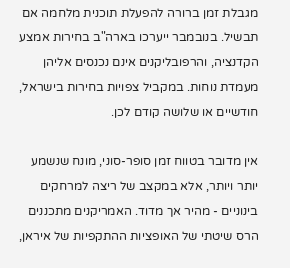מגבלת זמן ברורה להפעלת תוכנית מלחמה אם תבשיל. בנובמבר ייערכו בארה"ב בחירות אמצע הקדנציה, והרפובליקנים אינם נכנסים אליהן מעמדת נוחות. במקביל צפויות בחירות בישראל, חודשיים או שלושה קודם לכן.

אין מדובר בטווח זמן סופר-סוני, מונח שנשמע יותר ויותר, אלא במקצב של ריצה למרחקים בינוניים - מהיר אך מדוד. האמריקנים מתכננים הרס שיטתי של האופציות ההתקפיות של איראן,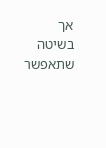אך בשיטה שתאפשר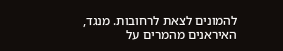להמונים לצאת לרחובות. מנגד, האיראנים מהמרים על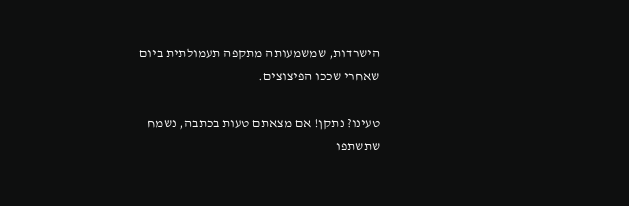הישרדות, שמשמעותה מתקפה תעמולתית ביום שאחרי שככו הפיצוצים.

טעינו? נתקן! אם מצאתם טעות בכתבה, נשמח שתשתפו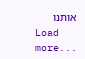אותנו
Load more...